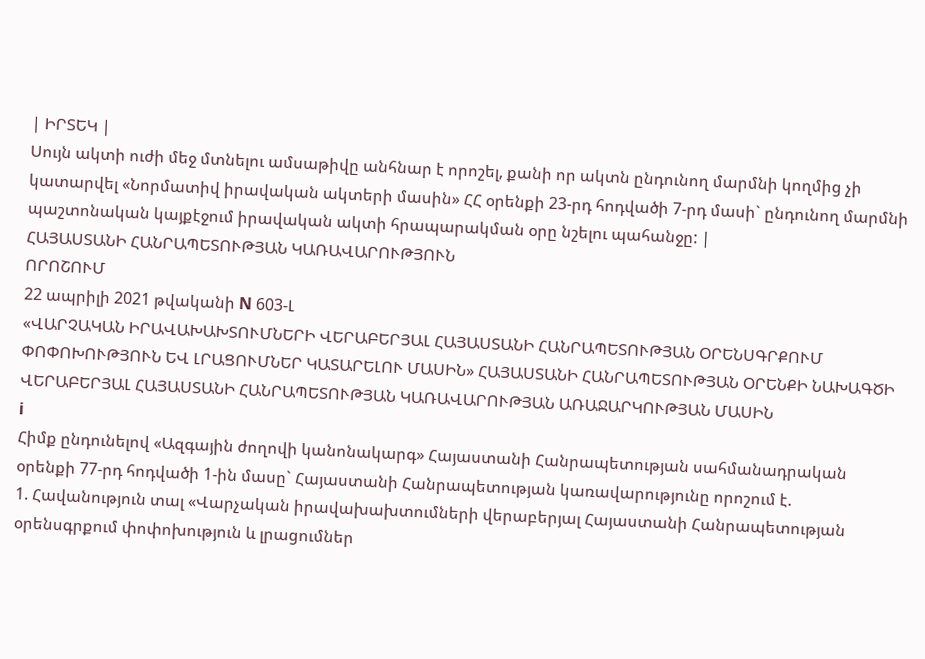| ԻՐՏԵԿ |
Սույն ակտի ուժի մեջ մտնելու ամսաթիվը անհնար է որոշել, քանի որ ակտն ընդունող մարմնի կողմից չի կատարվել «Նորմատիվ իրավական ակտերի մասին» ՀՀ օրենքի 23-րդ հոդվածի 7-րդ մասի` ընդունող մարմնի պաշտոնական կայքէջում իրավական ակտի հրապարակման օրը նշելու պահանջը: |
ՀԱՅԱՍՏԱՆԻ ՀԱՆՐԱՊԵՏՈՒԹՅԱՆ ԿԱՌԱՎԱՐՈՒԹՅՈՒՆ
ՈՐՈՇՈՒՄ
22 ապրիլի 2021 թվականի N 603-Լ
«ՎԱՐՉԱԿԱՆ ԻՐԱՎԱԽԱԽՏՈՒՄՆԵՐԻ ՎԵՐԱԲԵՐՅԱԼ ՀԱՅԱՍՏԱՆԻ ՀԱՆՐԱՊԵՏՈՒԹՅԱՆ ՕՐԵՆՍԳՐՔՈՒՄ ՓՈՓՈԽՈՒԹՅՈՒՆ ԵՎ ԼՐԱՑՈՒՄՆԵՐ ԿԱՏԱՐԵԼՈՒ ՄԱՍԻՆ» ՀԱՅԱՍՏԱՆԻ ՀԱՆՐԱՊԵՏՈՒԹՅԱՆ ՕՐԵՆՔԻ ՆԱԽԱԳԾԻ ՎԵՐԱԲԵՐՅԱԼ ՀԱՅԱՍՏԱՆԻ ՀԱՆՐԱՊԵՏՈՒԹՅԱՆ ԿԱՌԱՎԱՐՈՒԹՅԱՆ ԱՌԱՋԱՐԿՈՒԹՅԱՆ ՄԱՍԻՆ
i
Հիմք ընդունելով «Ազգային ժողովի կանոնակարգ» Հայաստանի Հանրապետության սահմանադրական օրենքի 77-րդ հոդվածի 1-ին մասը` Հայաստանի Հանրապետության կառավարությունը որոշում է.
1. Հավանություն տալ «Վարչական իրավախախտումների վերաբերյալ Հայաստանի Հանրապետության օրենսգրքում փոփոխություն և լրացումներ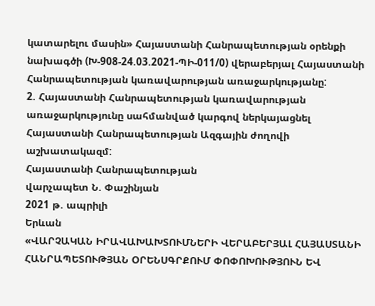կատարելու մասին» Հայաստանի Հանրապետության օրենքի նախագծի (Խ-908-24.03.2021-ՊԻ-011/0) վերաբերյալ Հայաստանի Հանրապետության կառավարության առաջարկությանը:
2. Հայաստանի Հանրապետության կառավարության առաջարկությունը սահմանված կարգով ներկայացնել Հայաստանի Հանրապետության Ազգային ժողովի աշխատակազմ:
Հայաստանի Հանրապետության
վարչապետ Ն. Փաշինյան
2021 թ. ապրիլի
Երևան
«ՎԱՐՉԱԿԱՆ ԻՐԱՎԱԽԱԽՏՈՒՄՆԵՐԻ ՎԵՐԱԲԵՐՅԱԼ ՀԱՅԱՍՏԱՆԻ ՀԱՆՐԱՊԵՏՈՒԹՅԱՆ ՕՐԵՆՍԳՐՔՈՒՄ ՓՈՓՈԽՈՒԹՅՈՒՆ ԵՎ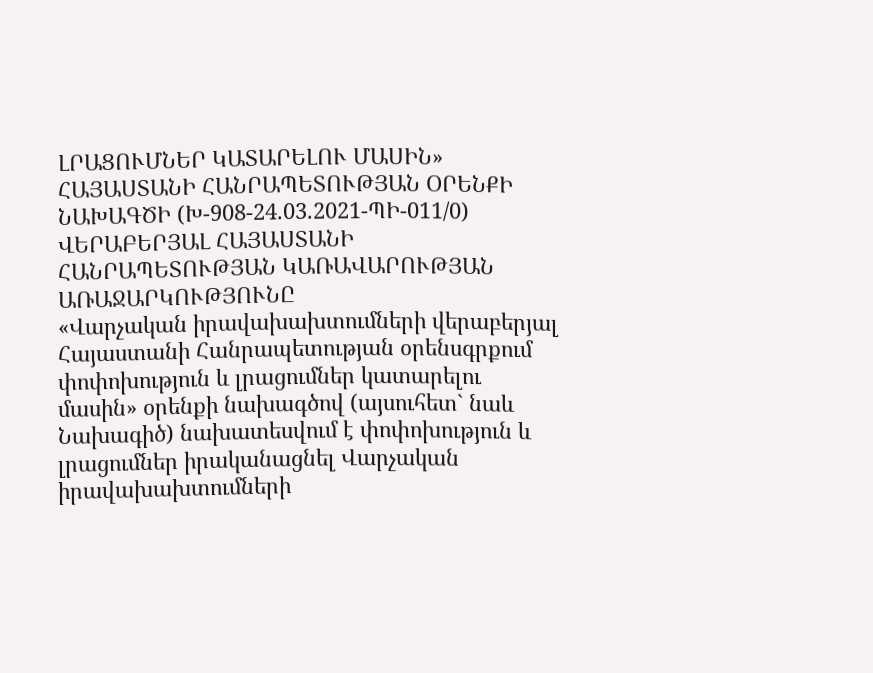ԼՐԱՑՈՒՄՆԵՐ ԿԱՏԱՐԵԼՈՒ ՄԱՍԻՆ» ՀԱՅԱՍՏԱՆԻ ՀԱՆՐԱՊԵՏՈՒԹՅԱՆ ՕՐԵՆՔԻ ՆԱԽԱԳԾԻ (Խ-908-24.03.2021-ՊԻ-011/0) ՎԵՐԱԲԵՐՅԱԼ ՀԱՅԱՍՏԱՆԻ ՀԱՆՐԱՊԵՏՈՒԹՅԱՆ ԿԱՌԱՎԱՐՈՒԹՅԱՆ ԱՌԱՋԱՐԿՈՒԹՅՈՒՆԸ
«Վարչական իրավախախտումների վերաբերյալ Հայաստանի Հանրապետության օրենսգրքում փոփոխություն և լրացումներ կատարելու մասին» օրենքի նախագծով (այսուհետ` նաև Նախագիծ) նախատեսվում է փոփոխություն և լրացումներ իրականացնել Վարչական իրավախախտումների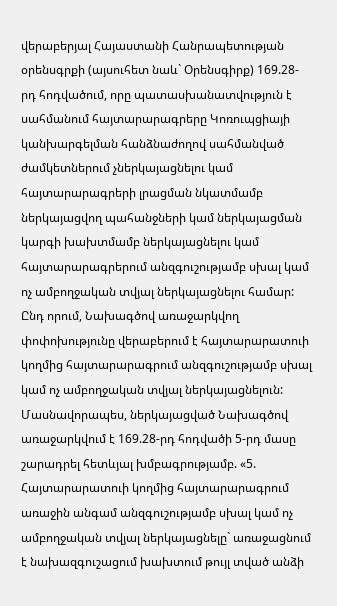վերաբերյալ Հայաստանի Հանրապետության օրենսգրքի (այսուհետ նաև` Օրենսգիրք) 169.28-րդ հոդվածում, որը պատասխանատվություն է սահմանում հայտարարագրերը Կոռուպցիայի կանխարգելման հանձնաժողով սահմանված ժամկետներում չներկայացնելու կամ հայտարարագրերի լրացման նկատմամբ ներկայացվող պահանջների կամ ներկայացման կարգի խախտմամբ ներկայացնելու կամ հայտարարագրերում անզգուշությամբ սխալ կամ ոչ ամբողջական տվյալ ներկայացնելու համար: Ընդ որում, Նախագծով առաջարկվող փոփոխությունը վերաբերում է հայտարարատուի կողմից հայտարարագրում անզգուշությամբ սխալ կամ ոչ ամբողջական տվյալ ներկայացնելուն: Մասնավորապես, ներկայացված Նախագծով առաջարկվում է 169.28-րդ հոդվածի 5-րդ մասը շարադրել հետևյալ խմբագրությամբ. «5. Հայտարարատուի կողմից հայտարարագրում առաջին անգամ անզգուշությամբ սխալ կամ ոչ ամբողջական տվյալ ներկայացնելը` առաջացնում է նախազգուշացում խախտում թույլ տված անձի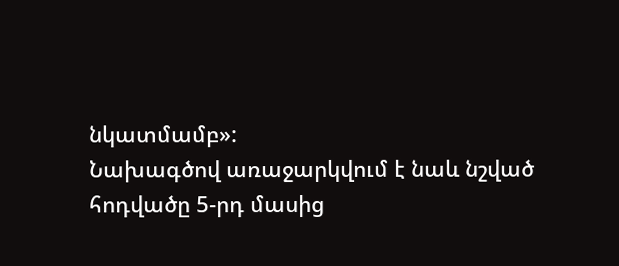նկատմամբ»:
Նախագծով առաջարկվում է նաև նշված հոդվածը 5-րդ մասից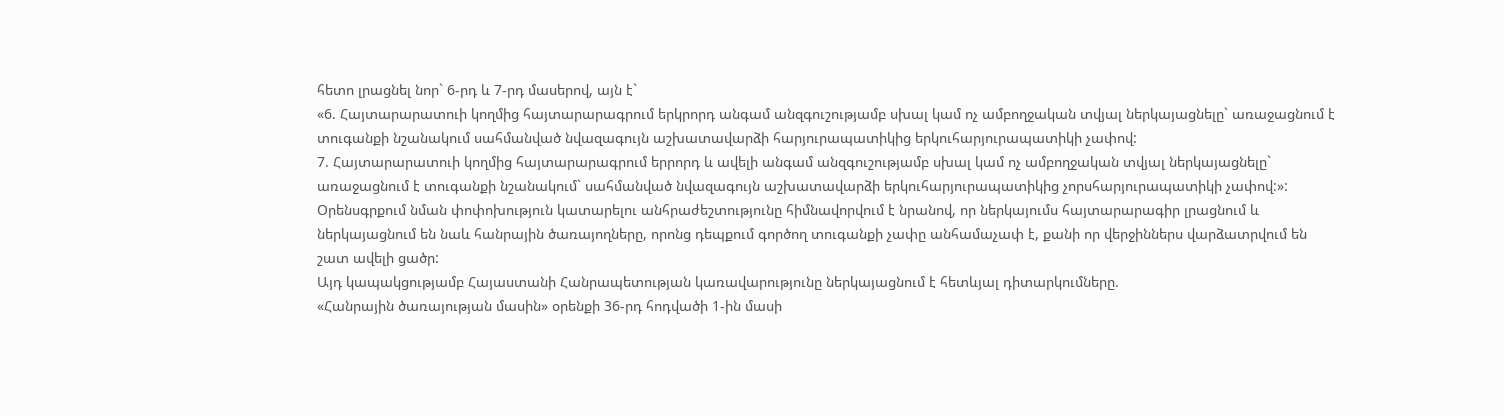հետո լրացնել նոր` 6-րդ և 7-րդ մասերով, այն է`
«6. Հայտարարատուի կողմից հայտարարագրում երկրորդ անգամ անզգուշությամբ սխալ կամ ոչ ամբողջական տվյալ ներկայացնելը` առաջացնում է տուգանքի նշանակում սահմանված նվազագույն աշխատավարձի հարյուրապատիկից երկուհարյուրապատիկի չափով:
7. Հայտարարատուի կողմից հայտարարագրում երրորդ և ավելի անգամ անզգուշությամբ սխալ կամ ոչ ամբողջական տվյալ ներկայացնելը` առաջացնում է տուգանքի նշանակում` սահմանված նվազագույն աշխատավարձի երկուհարյուրապատիկից չորսհարյուրապատիկի չափով:»:
Օրենսգրքում նման փոփոխություն կատարելու անհրաժեշտությունը հիմնավորվում է նրանով, որ ներկայումս հայտարարագիր լրացնում և ներկայացնում են նաև հանրային ծառայողները, որոնց դեպքում գործող տուգանքի չափը անհամաչափ է, քանի որ վերջիններս վարձատրվում են շատ ավելի ցածր:
Այդ կապակցությամբ Հայաստանի Հանրապետության կառավարությունը ներկայացնում է հետևյալ դիտարկումները.
«Հանրային ծառայության մասին» օրենքի 36-րդ հոդվածի 1-ին մասի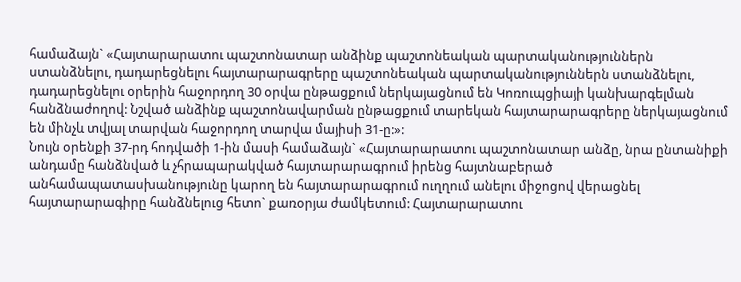համաձայն` «Հայտարարատու պաշտոնատար անձինք պաշտոնեական պարտականություններն ստանձնելու, դադարեցնելու հայտարարագրերը պաշտոնեական պարտականություններն ստանձնելու, դադարեցնելու օրերին հաջորդող 30 օրվա ընթացքում ներկայացնում են Կոռուպցիայի կանխարգելման հանձնաժողով: Նշված անձինք պաշտոնավարման ընթացքում տարեկան հայտարարագրերը ներկայացնում են մինչև տվյալ տարվան հաջորդող տարվա մայիսի 31-ը:»:
Նույն օրենքի 37-րդ հոդվածի 1-ին մասի համաձայն` «Հայտարարատու պաշտոնատար անձը, նրա ընտանիքի անդամը հանձնված և չհրապարակված հայտարարագրում իրենց հայտնաբերած անհամապատասխանությունը կարող են հայտարարագրում ուղղում անելու միջոցով վերացնել հայտարարագիրը հանձնելուց հետո` քառօրյա ժամկետում: Հայտարարատու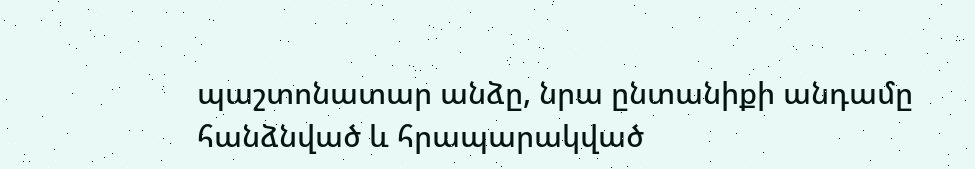պաշտոնատար անձը, նրա ընտանիքի անդամը հանձնված և հրապարակված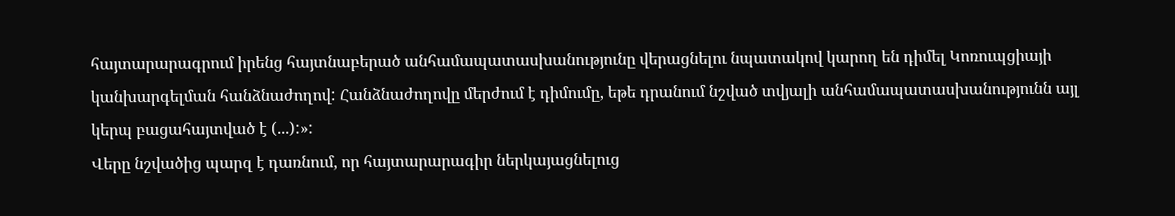հայտարարագրում իրենց հայտնաբերած անհամապատասխանությունը վերացնելու նպատակով կարող են դիմել Կոռուպցիայի կանխարգելման հանձնաժողով: Հանձնաժողովը մերժում է դիմումը, եթե դրանում նշված տվյալի անհամապատասխանությունն այլ կերպ բացահայտված է (...):»:
Վերը նշվածից պարզ է դառնում, որ հայտարարագիր ներկայացնելուց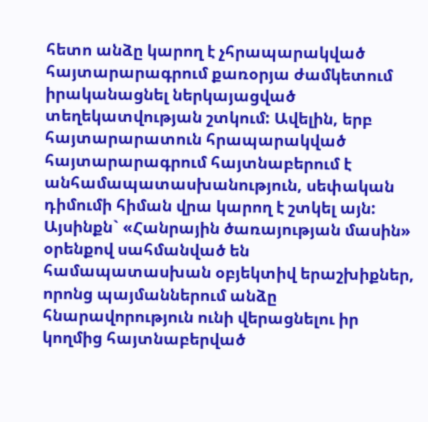հետո անձը կարող է չհրապարակված հայտարարագրում քառօրյա ժամկետում իրականացնել ներկայացված տեղեկատվության շտկում: Ավելին, երբ հայտարարատուն հրապարակված հայտարարագրում հայտնաբերում է անհամապատասխանություն, սեփական դիմումի հիման վրա կարող է շտկել այն: Այսինքն` «Հանրային ծառայության մասին» օրենքով սահմանված են համապատասխան օբյեկտիվ երաշխիքներ, որոնց պայմաններում անձը հնարավորություն ունի վերացնելու իր կողմից հայտնաբերված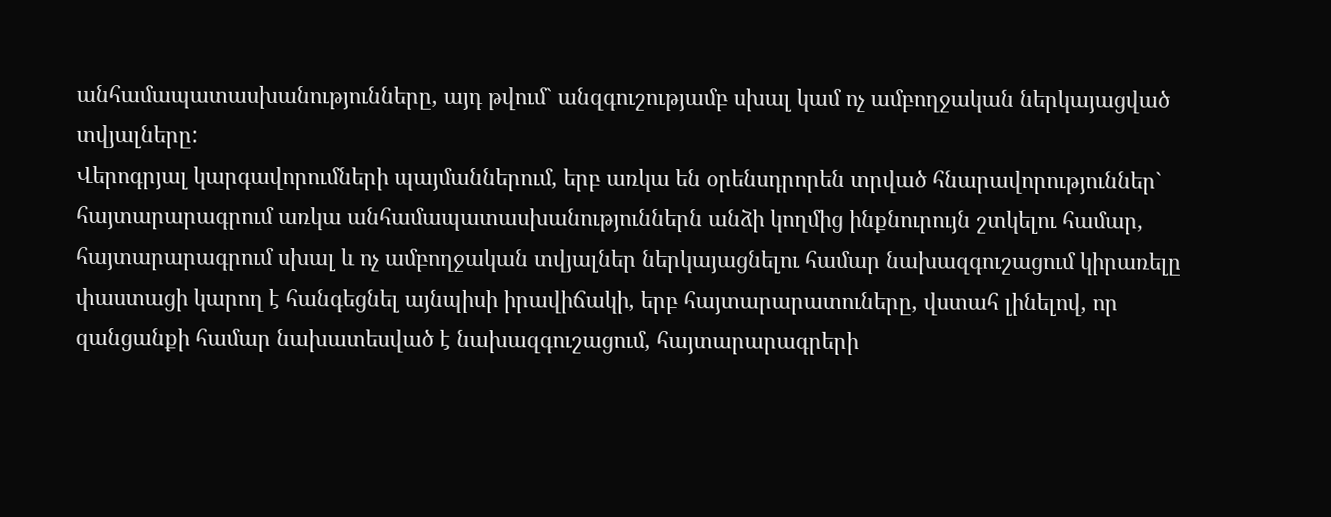անհամապատասխանությունները, այդ թվում` անզգուշությամբ սխալ կամ ոչ ամբողջական ներկայացված տվյալները:
Վերոգրյալ կարգավորումների պայմաններում, երբ առկա են օրենսդրորեն տրված հնարավորություններ` հայտարարագրում առկա անհամապատասխանություններն անձի կողմից ինքնուրույն շտկելու համար, հայտարարագրում սխալ և ոչ ամբողջական տվյալներ ներկայացնելու համար նախազգուշացում կիրառելը փաստացի կարող է հանգեցնել այնպիսի իրավիճակի, երբ հայտարարատուները, վստահ լինելով, որ զանցանքի համար նախատեսված է նախազգուշացում, հայտարարագրերի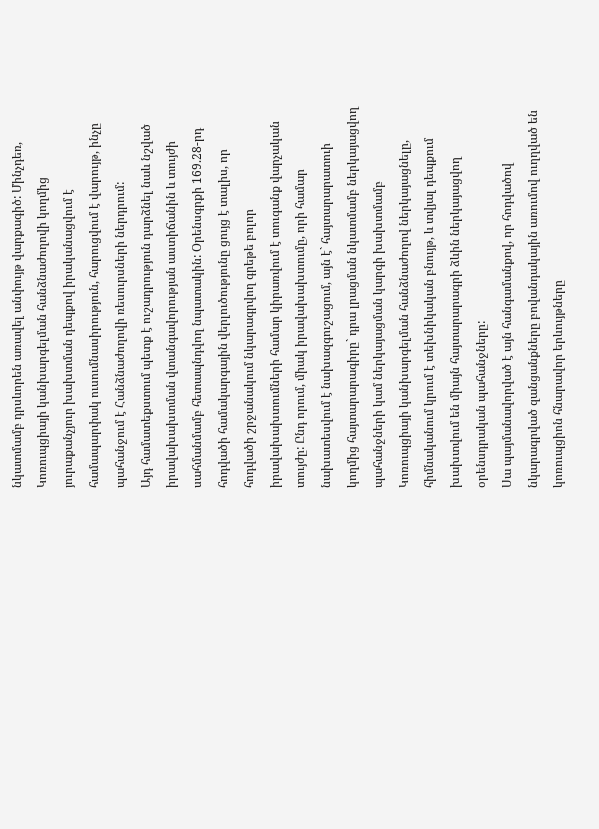նկատմամբ դրսևորեն առավել անփույթ վարքագիծ: Մինչդեռ, Կոռուպցիայի կանխարգելման հանձնաժողովի կողմից յուրաքանչյուր խախտման դեպքով իրականացվում է համապարփակ ուսումնասիրություն, հարուցվում է վարույթ, ինչը պահանջում է Հանձնաժողովի ռեսուրսների ներդրում:
Այդ համատեքստում պետք է ուշադրություն դարձնել նաև նշված իրավախախտման վտանգավորության աստիճանին և տույժի սահմանմամբ հետապնդվող նպատակին: Օրենսգրքի 169.28-րդ հոդվածի համակարգային վերլուծությունը ցույց է տալիս, որ հոդվածի շրջանակում նկարագրվող գրեթե բոլոր իրավախախտումների համար կիրառվում է տուգանք վարչական տույժը: Ընդ որում, միակ իրավախախտումը, որի համար նախատեսվում է նախազգուշացում, այն է` հայտարարատուի կողմից հայտարարագիրը` դրա լրացման նկատմամբ ներկայացվող պահանջների կամ ներկայացման կարգի խախտմամբ Կոռուպցիայի կանխարգելման հանձնաժողով ներկայացնելը, հիմնականում կրում է տեխնիկական բնույթ, և տվյալ դեպքում խախտվում են միայն հայտարարագրի ձևին ներկայացվող օրենսդրական պահանջները:
Սա պայմանավորված է այն հանգամանքով, որ հոդվածով նկարագրված զանցանքները բովանդակային առումով ուղղված են կոռուպցիոն հնարավոր երևույթները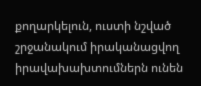քողարկելուն, ուստի նշված շրջանակում իրականացվող իրավախախտումներն ունեն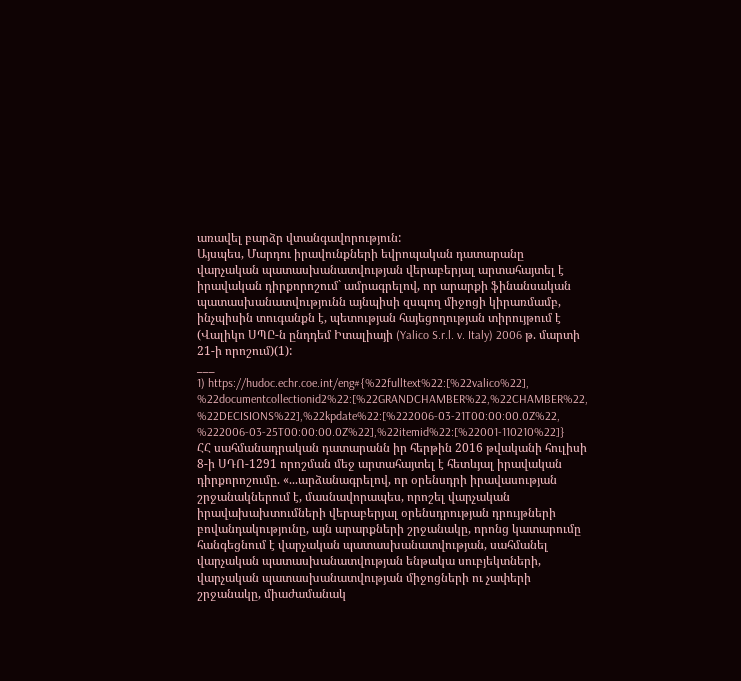առավել բարձր վտանգավորություն:
Այսպես, Մարդու իրավունքների եվրոպական դատարանը վարչական պատասխանատվության վերաբերյալ արտահայտել է իրավական դիրքորոշում` ամրագրելով, որ արարքի ֆինանսական պատասխանատվությունն այնպիսի զսպող միջոցի կիրառմամբ, ինչպիսին տուգանքն է, պետության հայեցողության տիրույթում է (Վալիկո ՍՊԸ-ն ընդդեմ Իտալիայի (Yalico S.r.l. v. Italy) 2006 թ. մարտի 21-ի որոշում)(1):
___
1) https://hudoc.echr.coe.int/eng#{%22fulltext%22:[%22valico%22], %22documentcollectionid2%22:[%22GRANDCHAMBER%22,%22CHAMBER%22, %22DECISIONS%22],%22kpdate%22:[%222006-03-21T00:00:00.0Z%22, %222006-03-25T00:00:00.0Z%22],%22itemid%22:[%22001-110210%22]}
ՀՀ սահմանադրական դատարանն իր հերթին 2016 թվականի հուլիսի 8-ի ՍԴՈ-1291 որոշման մեջ արտահայտել է հետևյալ իրավական դիրքորոշումը. «...արձանագրելով, որ օրենսդրի իրավասության շրջանակներում է, մասնավորապես, որոշել վարչական իրավախախտումների վերաբերյալ օրենսդրության դրույթների բովանդակությունը, այն արարքների շրջանակը, որոնց կատարումը հանգեցնում է վարչական պատասխանատվության, սահմանել վարչական պատասխանատվության ենթակա սուբյեկտների, վարչական պատասխանատվության միջոցների ու չափերի շրջանակը, միաժամանակ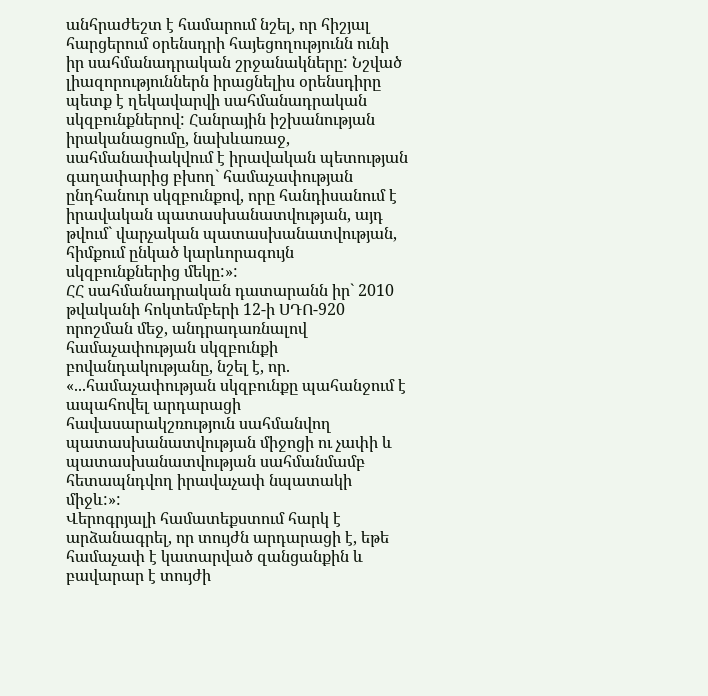անհրաժեշտ է համարում նշել, որ հիշյալ հարցերում օրենսդրի հայեցողությունն ունի իր սահմանադրական շրջանակները: Նշված լիազորություններն իրացնելիս օրենսդիրը պետք է ղեկավարվի սահմանադրական սկզբունքներով: Հանրային իշխանության իրականացումը, նախևառաջ, սահմանափակվում է իրավական պետության գաղափարից բխող` համաչափության ընդհանուր սկզբունքով, որը հանդիսանում է իրավական պատասխանատվության, այդ թվում` վարչական պատասխանատվության, հիմքում ընկած կարևորագույն սկզբունքներից մեկը:»:
ՀՀ սահմանադրական դատարանն իր` 2010 թվականի հոկտեմբերի 12-ի ՍԴՈ-920 որոշման մեջ, անդրադառնալով համաչափության սկզբունքի բովանդակությանը, նշել է, որ. «...համաչափության սկզբունքը պահանջում է ապահովել արդարացի հավասարակշռություն սահմանվող պատասխանատվության միջոցի ու չափի և պատասխանատվության սահմանմամբ հետապնդվող իրավաչափ նպատակի միջև:»:
Վերոգրյալի համատեքստում հարկ է արձանագրել, որ տույժն արդարացի է, եթե համաչափ է կատարված զանցանքին և բավարար է տույժի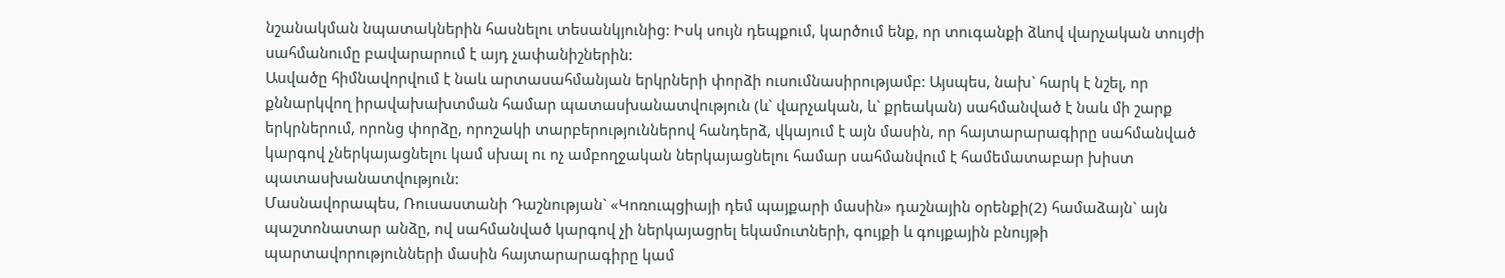նշանակման նպատակներին հասնելու տեսանկյունից: Իսկ սույն դեպքում, կարծում ենք, որ տուգանքի ձևով վարչական տույժի սահմանումը բավարարում է այդ չափանիշներին:
Ասվածը հիմնավորվում է նաև արտասահմանյան երկրների փորձի ուսումնասիրությամբ: Այսպես, նախ` հարկ է նշել, որ քննարկվող իրավախախտման համար պատասխանատվություն (և` վարչական, և` քրեական) սահմանված է նաև մի շարք երկրներում, որոնց փորձը, որոշակի տարբերություններով հանդերձ, վկայում է այն մասին, որ հայտարարագիրը սահմանված կարգով չներկայացնելու կամ սխալ ու ոչ ամբողջական ներկայացնելու համար սահմանվում է համեմատաբար խիստ պատասխանատվություն:
Մասնավորապես, Ռուսաստանի Դաշնության` «Կոռուպցիայի դեմ պայքարի մասին» դաշնային օրենքի(2) համաձայն` այն պաշտոնատար անձը, ով սահմանված կարգով չի ներկայացրել եկամուտների, գույքի և գույքային բնույթի պարտավորությունների մասին հայտարարագիրը կամ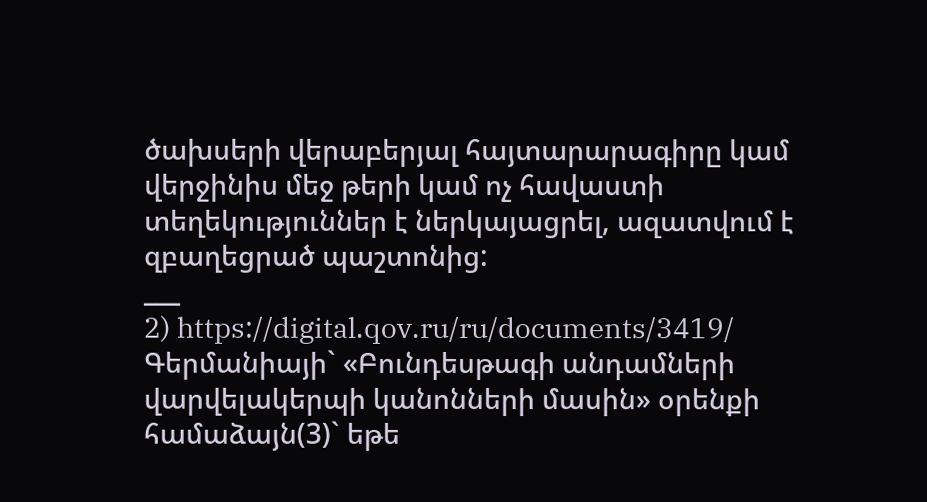ծախսերի վերաբերյալ հայտարարագիրը կամ վերջինիս մեջ թերի կամ ոչ հավաստի տեղեկություններ է ներկայացրել, ազատվում է զբաղեցրած պաշտոնից:
___
2) https://digital.qov.ru/ru/documents/3419/
Գերմանիայի` «Բունդեսթագի անդամների վարվելակերպի կանոնների մասին» օրենքի համաձայն(3)` եթե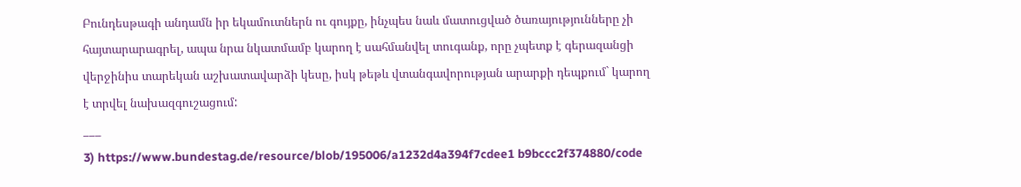Բունդեսթագի անդամն իր եկամուտներն ու գույքը, ինչպես նաև մատուցված ծառայությունները չի հայտարարագրել, ապա նրա նկատմամբ կարող է սահմանվել տուգանք, որը չպետք է գերազանցի վերջինիս տարեկան աշխատավարձի կեսը, իսկ թեթև վտանգավորության արարքի դեպքում` կարող է տրվել նախազգուշացում:
___
3) https://www.bundestag.de/resource/blob/195006/a1232d4a394f7cdee1 b9bccc2f374880/code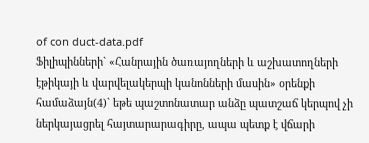of con duct-data.pdf
Ֆիլիպինների` «Հանրային ծառայողների և աշխատողների էթիկայի և վարվելակերպի կանոնների մասին» օրենքի համաձայն(4)` եթե պաշտոնատար անձը պատշաճ կերպով չի ներկայացրել հայտարարագիրը, ապա պետք է վճարի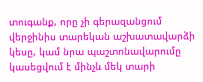տուգանք, որը չի գերազանցում վերջինիս տարեկան աշխատավարձի կեսը, կամ նրա պաշտոնավարումը կասեցվում է մինչև մեկ տարի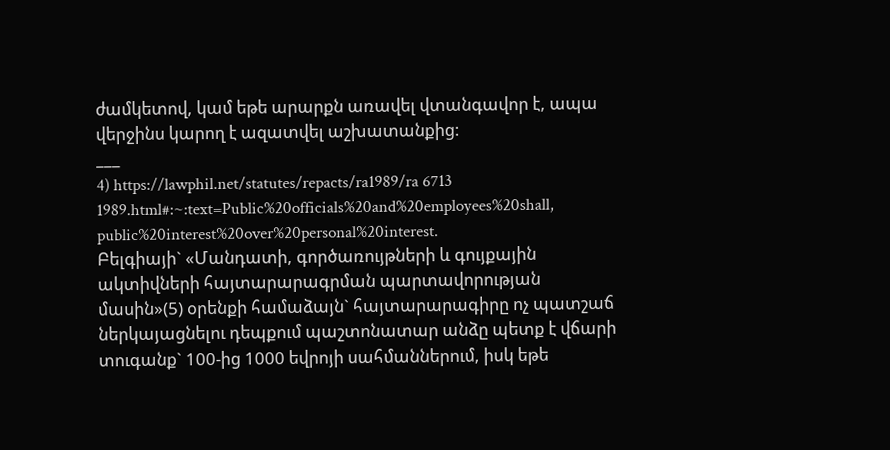ժամկետով, կամ եթե արարքն առավել վտանգավոր է, ապա վերջինս կարող է ազատվել աշխատանքից:
___
4) https://lawphil.net/statutes/repacts/ra1989/ra 6713 1989.html#:~:text=Public%20officials%20and%20employees%20shall, public%20interest%20over%20personal%20interest.
Բելգիայի` «Մանդատի, գործառույթների և գույքային ակտիվների հայտարարագրման պարտավորության մասին»(5) օրենքի համաձայն` հայտարարագիրը ոչ պատշաճ ներկայացնելու դեպքում պաշտոնատար անձը պետք է վճարի տուգանք` 100-ից 1000 եվրոյի սահմաններում, իսկ եթե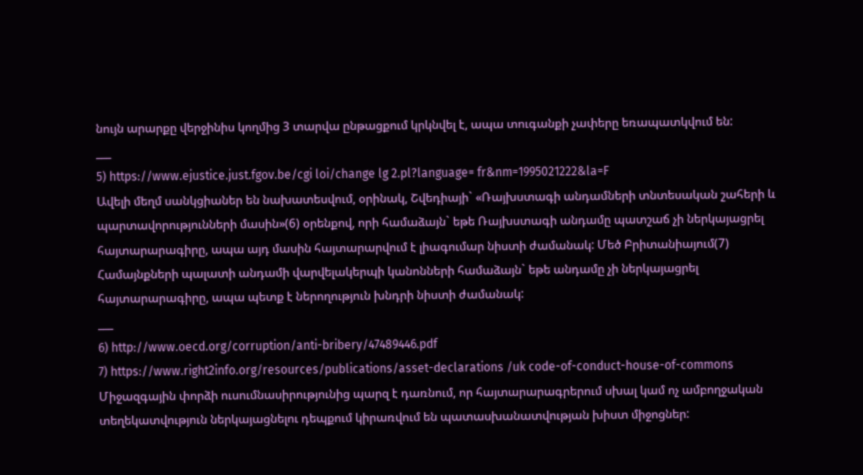նույն արարքը վերջինիս կողմից 3 տարվա ընթացքում կրկնվել է, ապա տուգանքի չափերը եռապատկվում են:
___
5) https://www.ejustice.just.fgov.be/cgi loi/change lg 2.pl?language= fr&nm=1995021222&la=F
Ավելի մեղմ սանկցիաներ են նախատեսվում, օրինակ, Շվեդիայի` «Ռայխստագի անդամների տնտեսական շահերի և պարտավորությունների մասին»(6) օրենքով, որի համաձայն` եթե Ռայխստագի անդամը պատշաճ չի ներկայացրել հայտարարագիրը, ապա այդ մասին հայտարարվում է լիագումար նիստի ժամանակ: Մեծ Բրիտանիայում(7) Համայնքների պալատի անդամի վարվելակերպի կանոնների համաձայն` եթե անդամը չի ներկայացրել հայտարարագիրը, ապա պետք է ներողություն խնդրի նիստի ժամանակ:
___
6) http://www.oecd.org/corruption/anti-bribery/47489446.pdf
7) https://www.right2info.org/resources/publications/asset-declarations /uk code-of-conduct-house-of-commons
Միջազգային փորձի ուսումնասիրությունից պարզ է դառնում, որ հայտարարագրերում սխալ կամ ոչ ամբողջական տեղեկատվություն ներկայացնելու դեպքում կիրառվում են պատասխանատվության խիստ միջոցներ: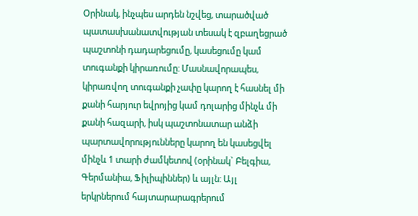Օրինակ, ինչպես արդեն նշվեց, տարածված պատասխանատվության տեսակ է զբաղեցրած պաշտոնի դադարեցումը, կասեցումը կամ տուգանքի կիրառումը: Մասնավորապես, կիրառվող տուգանքի չափը կարող է հասնել մի քանի հարյուր եվրոյից կամ դոլարից մինչև մի քանի հազարի, իսկ պաշտոնատար անձի պարտավորությունները կարող են կասեցվել մինչև 1 տարի ժամկետով (օրինակ` Բելգիա, Գերմանիա, Ֆիլիպիններ) և այլն: Այլ երկրներում հայտարարագրերում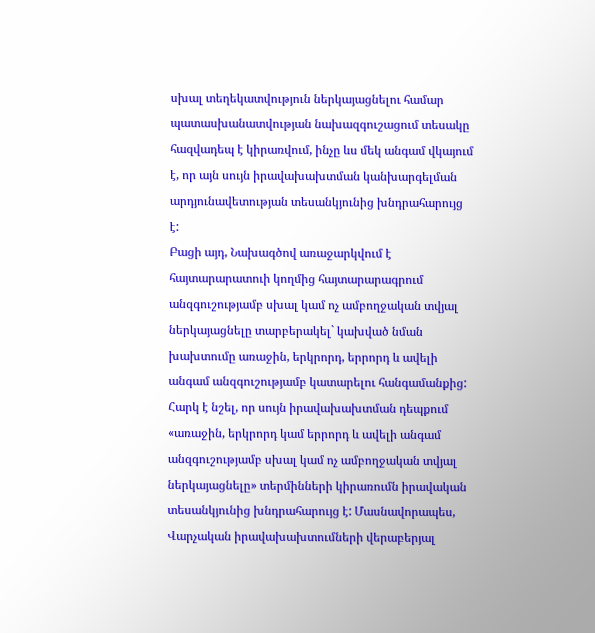սխալ տեղեկատվություն ներկայացնելու համար պատասխանատվության նախազգուշացում տեսակը հազվադեպ է կիրառվում, ինչը ևս մեկ անգամ վկայում է, որ այն սույն իրավախախտման կանխարգելման արդյունավետության տեսանկյունից խնդրահարույց է:
Բացի այդ, Նախագծով առաջարկվում է հայտարարատուի կողմից հայտարարագրում անզգուշությամբ սխալ կամ ոչ ամբողջական տվյալ ներկայացնելը տարբերակել` կախված նման խախտումը առաջին, երկրորդ, երրորդ և ավելի անգամ անզգուշությամբ կատարելու հանգամանքից: Հարկ է նշել, որ սույն իրավախախտման դեպքում «առաջին, երկրորդ կամ երրորդ և ավելի անգամ անզգուշությամբ սխալ կամ ոչ ամբողջական տվյալ ներկայացնելը» տերմինների կիրառումն իրավական տեսանկյունից խնդրահարույց է: Մասնավորապես, Վարչական իրավախախտումների վերաբերյալ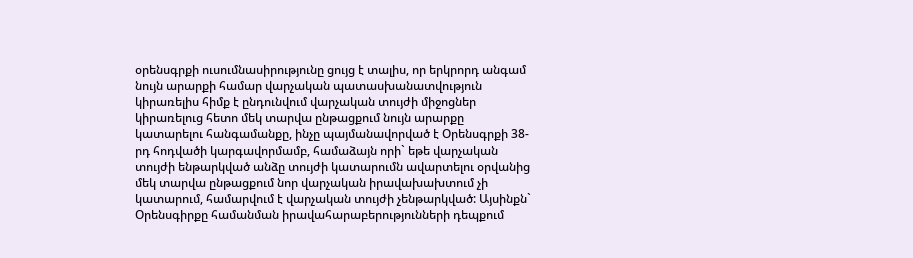օրենսգրքի ուսումնասիրությունը ցույց է տալիս, որ երկրորդ անգամ նույն արարքի համար վարչական պատասխանատվություն կիրառելիս հիմք է ընդունվում վարչական տույժի միջոցներ կիրառելուց հետո մեկ տարվա ընթացքում նույն արարքը կատարելու հանգամանքը, ինչը պայմանավորված է Օրենսգրքի 38-րդ հոդվածի կարգավորմամբ, համաձայն որի` եթե վարչական տույժի ենթարկված անձը տույժի կատարումն ավարտելու օրվանից մեկ տարվա ընթացքում նոր վարչական իրավախախտում չի կատարում, համարվում է վարչական տույժի չենթարկված: Այսինքն` Օրենսգիրքը համանման իրավահարաբերությունների դեպքում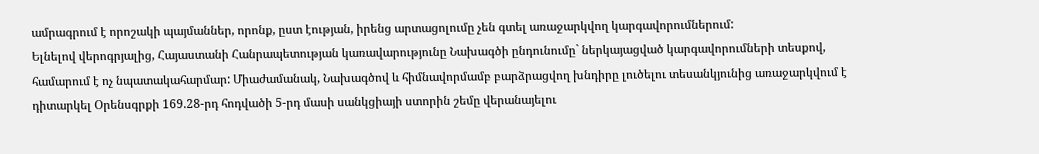ամրագրում է որոշակի պայմաններ, որոնք, ըստ էության, իրենց արտացոլումը չեն գտել առաջարկվող կարգավորումներում:
Ելնելով վերոգրյալից, Հայաստանի Հանրապետության կառավարությունը Նախագծի ընդունումը` ներկայացված կարգավորումների տեսքով, համարում է ոչ նպատակահարմար: Միաժամանակ, Նախագծով և հիմնավորմամբ բարձրացվող խնդիրը լուծելու տեսանկյունից առաջարկվում է դիտարկել Օրենսգրքի 169.28-րդ հոդվածի 5-րդ մասի սանկցիայի ստորին շեմը վերանայելու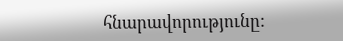հնարավորությունը: